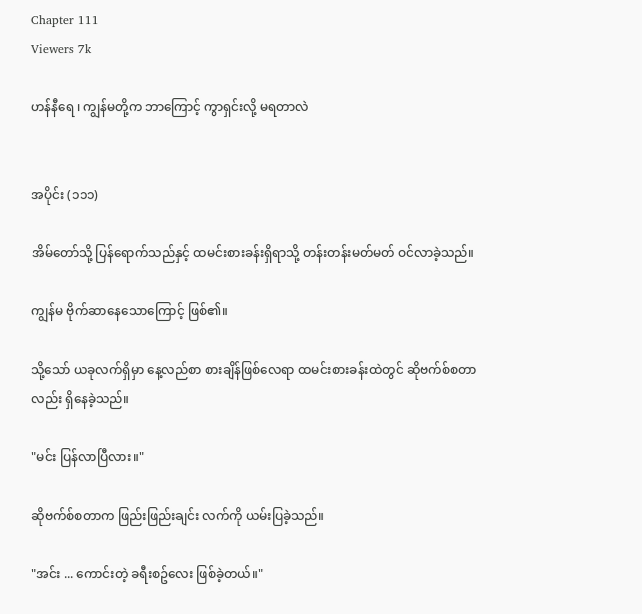Chapter 111
Viewers 7k

ဟန်နီရေ ၊ ကျွန်မတို့က ဘာကြောင့် ကွာရှင်းလို့ မရတာလဲ


အပိုင်း (၁၁၁)

အိမ်တော်သို့ ပြန်ရောက်သည်နှင့် ထမင်းစားခန်းရှိရာသို့ တန်းတန်းမတ်မတ် ဝင်လာခဲ့သည်။

ကျွန်မ ဗိုက်ဆာနေသောကြောင့် ဖြစ်၏။

သို့သော် ယခုလက်ရှိမှာ နေ့လည်စာ စားချိန်ဖြစ်လေရာ ထမင်းစားခန်းထဲတွင် ဆိုဗက်စ်စတာလည်း ရှိနေခဲ့သည်။

"မင်း ပြန်လာပြီလား။"

ဆိုဗက်စ်စတာက ဖြည်းဖြည်းချင်း လက်ကို ယမ်းပြခဲ့သည်။

"အင်း ... ကောင်းတဲ့ ခရီးစဥ်လေး ဖြစ်ခဲ့တယ်။"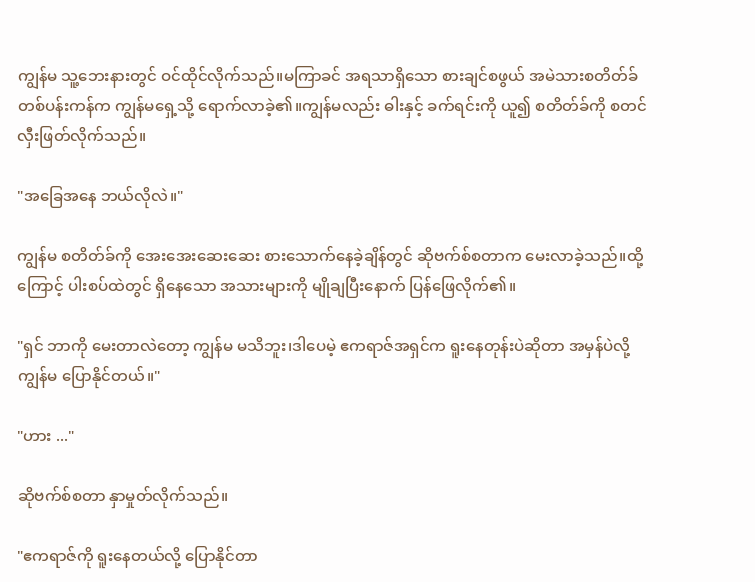ကျွန်မ သူ့ဘေးနားတွင် ဝင်ထိုင်လိုက်သည်။မကြာခင် အရသာရှိသော စားချင်စဖွယ် အမဲသားစတိတ်ခ်တစ်ပန်းကန်က ကျွန်မရှေ့သို့ ရောက်လာခဲ့၏။ကျွန်မလည်း ဓါးနှင့် ခက်ရင်းကို ယူ၍ စတိတ်ခ်ကို စတင်လှီးဖြတ်လိုက်သည်။

"အခြေအနေ ဘယ်လိုလဲ။"

ကျွန်မ စတိတ်ခ်ကို အေးအေးဆေးဆေး စားသောက်နေခဲ့ချိန်တွင် ဆိုဗက်စ်စတာက မေးလာခဲ့သည်။ထို့ကြောင့် ပါးစပ်ထဲတွင် ရှိနေသော အသားများကို မျိုချပြီးနောက် ပြန်ဖြေလိုက်၏။

"ရှင် ဘာကို မေးတာလဲတော့ ကျွန်မ မသိဘူး၊ဒါပေမဲ့ ဧကရာဇ်အရှင်က ရူးနေတုန်းပဲဆိုတာ အမှန်ပဲလို့ ကျွန်မ ပြောနိုင်တယ်။"

"ဟား ..."

ဆိုဗက်စ်စတာ နှာမှုတ်လိုက်သည်။

"ဧကရာဇ်ကို ရူးနေတယ်လို့ ပြောနိုင်တာ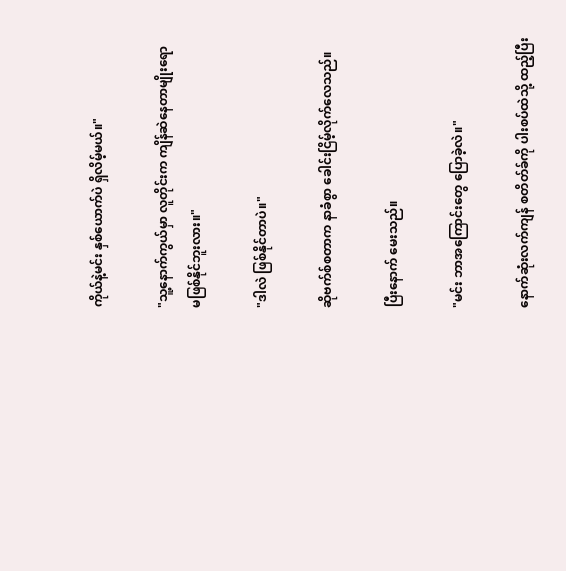ကိုယ်နဲ့မင်း နှစ်ယောက်ပဲ ရှိလိမ့်မယ်။"

"သူ့နောက်ကွယ်မှာ လူတိုင်းက ကျိန်ဆဲနေတာမျိုးရော မဖြစ်နိုင်ဘူးလား။"

"ဒါလဲ ဖြစ်နိုင်တာပဲ။"

ဆိုဗက်စ်စတာက နာခံစွာ ခေါင်းငြိမ့်လိုက်လေသည်။

ပြီးနောက် မေးသည်။

"မင်း ဘာအကြောင်းတွေ ပြောခဲ့လဲ။"

နောက်ဆုံးလက်ကျန် စတိတ်ခ်ကို ပါးစပ်ထဲသို့ ထည့်ပြီး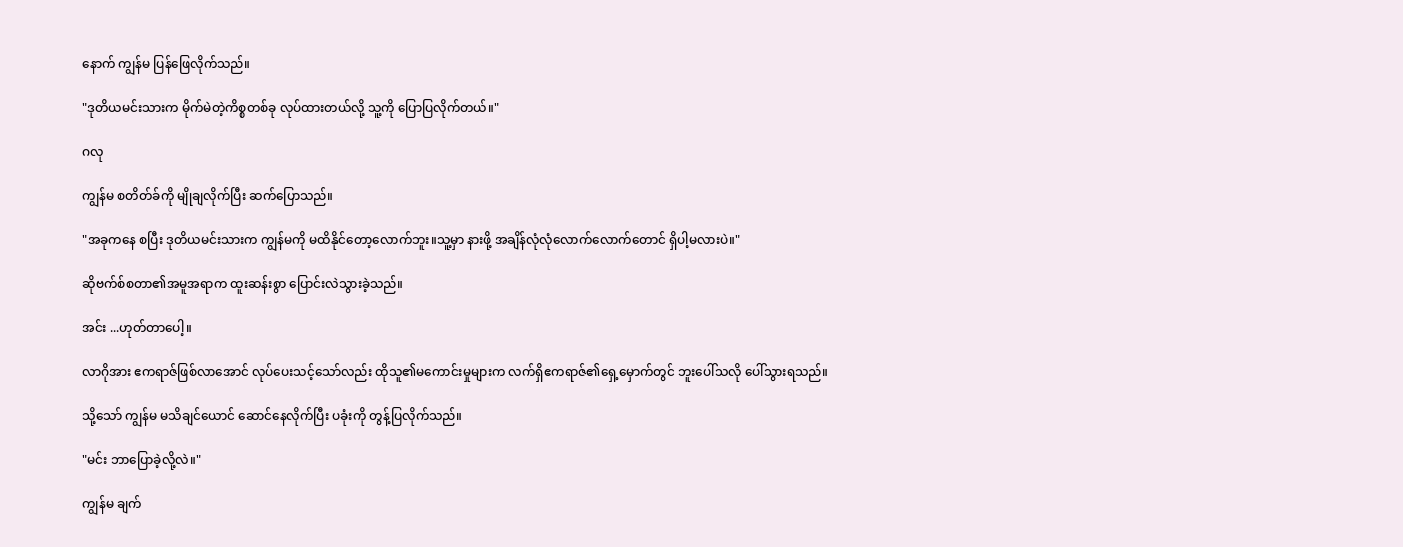နောက် ကျွန်မ ပြန်ဖြေလိုက်သည်။

"ဒုတိယမင်းသားက မိုက်မဲတဲ့ကိစ္စတစ်ခု လုပ်ထားတယ်လို့ သူ့ကို ပြောပြလိုက်တယ်။"

ဂလု

ကျွန်မ စတိတ်ခ်ကို မျိုချလိုက်ပြီး ဆက်ပြောသည်။

"အခုကနေ စပြီး ဒုတိယမင်းသားက ကျွန်မကို မထိနိုင်တော့လောက်ဘူး။သူ့မှာ နားဖို့ အချိန်လုံလုံလောက်လောက်တောင် ရှိပါ့မလားပဲ။"

ဆိုဗက်စ်စတာ၏အမူအရာက ထူးဆန်းစွာ ပြောင်းလဲသွားခဲ့သည်။

အင်း ...ဟုတ်တာပေါ့။

လာဂိုအား ဧကရာဇ်ဖြစ်လာအောင် လုပ်ပေးသင့်သော်လည်း ထိုသူ၏မကောင်းမှုများက လက်ရှိဧကရာဇ်၏ရှေ့မှောက်တွင် ဘူးပေါ်သလို ပေါ်သွားရသည်။

သို့သော် ကျွန်မ မသိချင်ယောင် ဆောင်နေလိုက်ပြီး ပခုံးကို တွန့်ပြလိုက်သည်။

"မင်း ဘာပြောခဲ့လို့လဲ။"

ကျွန်မ ချက်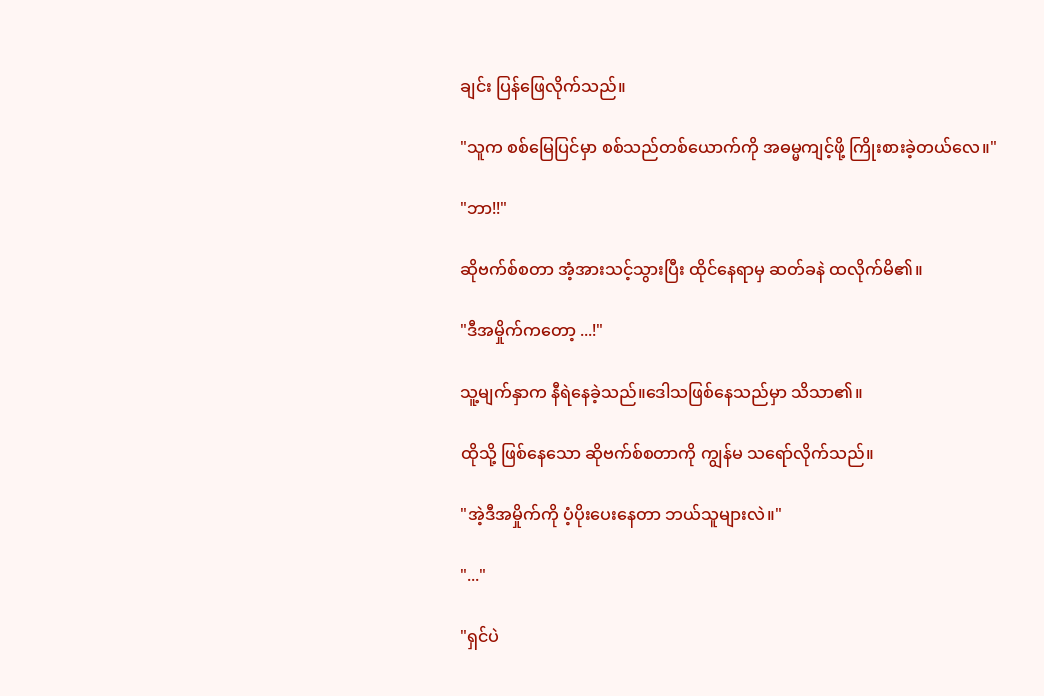ချင်း ပြန်ဖြေလိုက်သည်။

"သူက စစ်မြေပြင်မှာ စစ်သည်တစ်ယောက်ကို အဓမ္မကျင့်ဖို့ ကြိုးစားခဲ့တယ်လေ။"

"ဘာ!!"

ဆိုဗက်စ်စတာ အံ့အားသင့်သွားပြီး ထိုင်နေရာမှ ဆတ်ခနဲ ထလိုက်မိ၏။

"ဒီအမှိုက်ကတော့ ...!"

သူ့မျက်နှာက နီရဲနေခဲ့သည်။ဒေါသဖြစ်နေသည်မှာ သိသာ၏။

ထိုသို့ ဖြစ်နေသော ဆိုဗက်စ်စတာကို ကျွန်မ သရော်လိုက်သည်။

"အဲ့ဒီအမှိုက်ကို ပံ့ပိုးပေးနေတာ ဘယ်သူများလဲ။"

"..."

"ရှင်ပဲ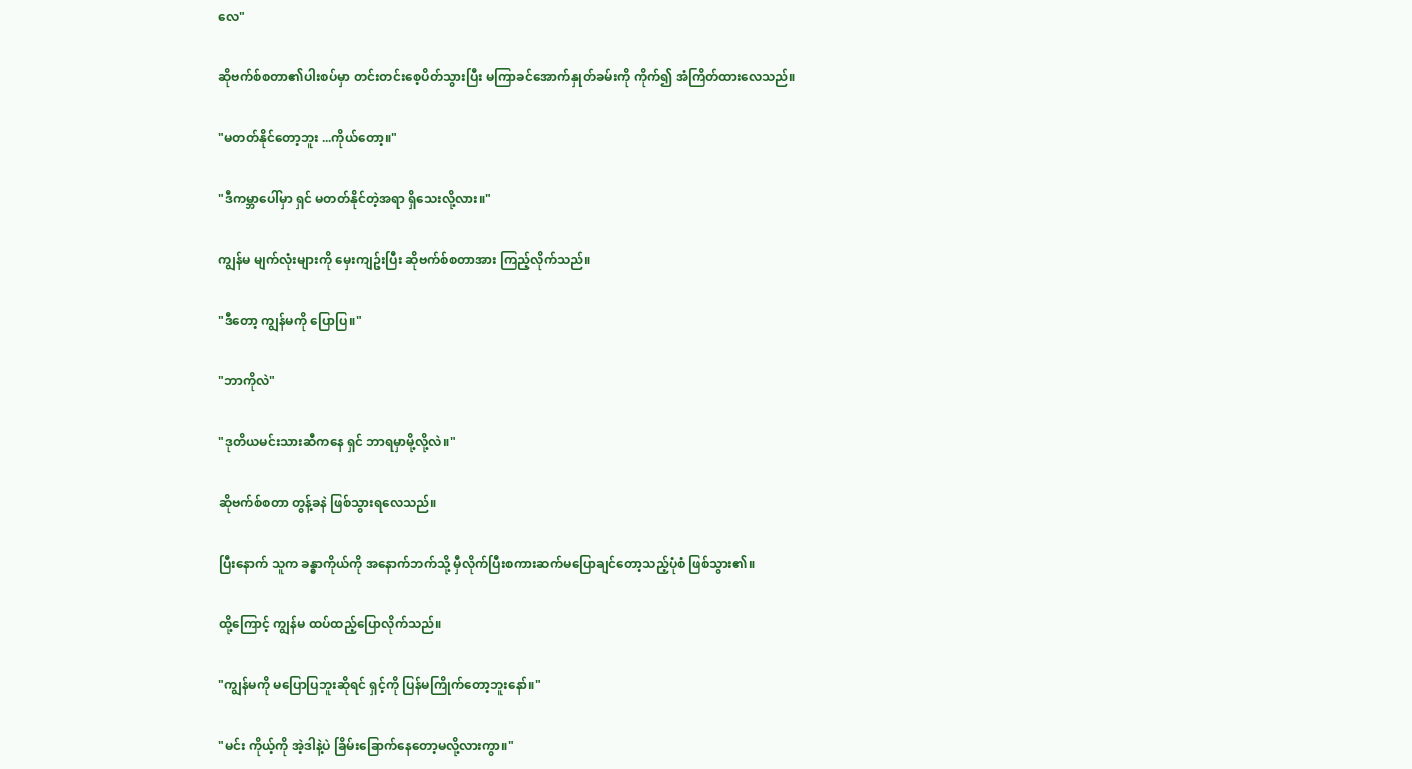လေ"

ဆိုဗက်စ်စတာ၏ပါးစပ်မှာ တင်းတင်းစေ့ပိတ်သွားပြီး မကြာခင်အောက်နှုတ်ခမ်းကို ကိုက်၍ အံကြိတ်ထားလေသည်။

"မတတ်နိုင်တော့ဘူး ...ကိုယ်တော့။"

"ဒီကမ္ဘာပေါ်မှာ ရှင် မတတ်နိုင်တဲ့အရာ ရှိသေးလို့လား။"

ကျွန်မ မျက်လုံးများကို မှေးကျဥ်းပြီး ဆိုဗက်စ်စတာအား ကြည့်လိုက်သည်။

"ဒီတော့ ကျွန်မကို ပြောပြ။"

"ဘာကိုလဲ"

"ဒုတိယမင်းသားဆီကနေ ရှင် ဘာရမှာမို့လို့လဲ။"

ဆိုဗက်စ်စတာ တွန့်ခနဲ ဖြစ်သွားရလေသည်။

ပြီးနောက် သူက ခန္ဓာကိုယ်ကို အနောက်ဘက်သို့ မှီလိုက်ပြီးစကားဆက်မပြောချင်တော့သည့်ပုံစံ ဖြစ်သွား၏။

ထို့ကြောင့် ကျွန်မ ထပ်ထည့်ပြောလိုက်သည်။

"ကျွန်မကို မပြောပြဘူးဆိုရင် ရှင့်ကို ပြန်မကြိုက်တော့ဘူးနော်။"

"မင်း ကိုယ့်ကို အဲ့ဒါနဲ့ပဲ ခြိမ်းခြောက်နေတော့မလို့လားကွာ။"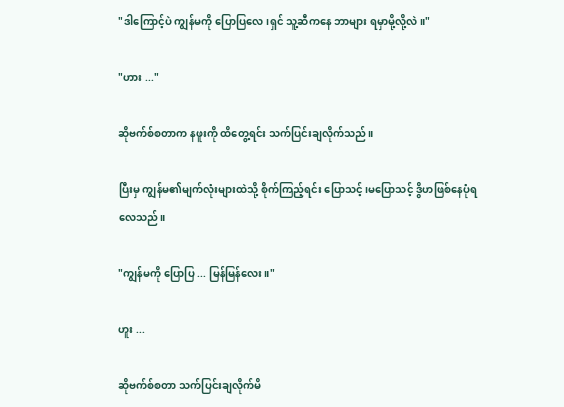"ဒါကြောင့်ပဲ ကျွန်မကို ပြောပြလေ၊ရှင် သူ့ဆီကနေ ဘာများ ရမှာမို့လို့လဲ။"

"ဟား ..."

ဆိုဗက်စ်စတာက နဖူးကို ထိတွေ့ရင်း သက်ပြင်းချလိုက်သည်။

ပြီးမှ ကျွန်မ၏မျက်လုံးများထဲသို့ စိုက်ကြည့်ရင်း ပြောသင့်၊မပြောသင့် ဒွိဟဖြစ်နေပုံရလေသည်။

"ကျွန်မကို ပြောပြ ... မြန်မြန်လေး။"

ဟူး ...

ဆိုဗက်စ်စတာ သက်ပြင်းချလိုက်မိ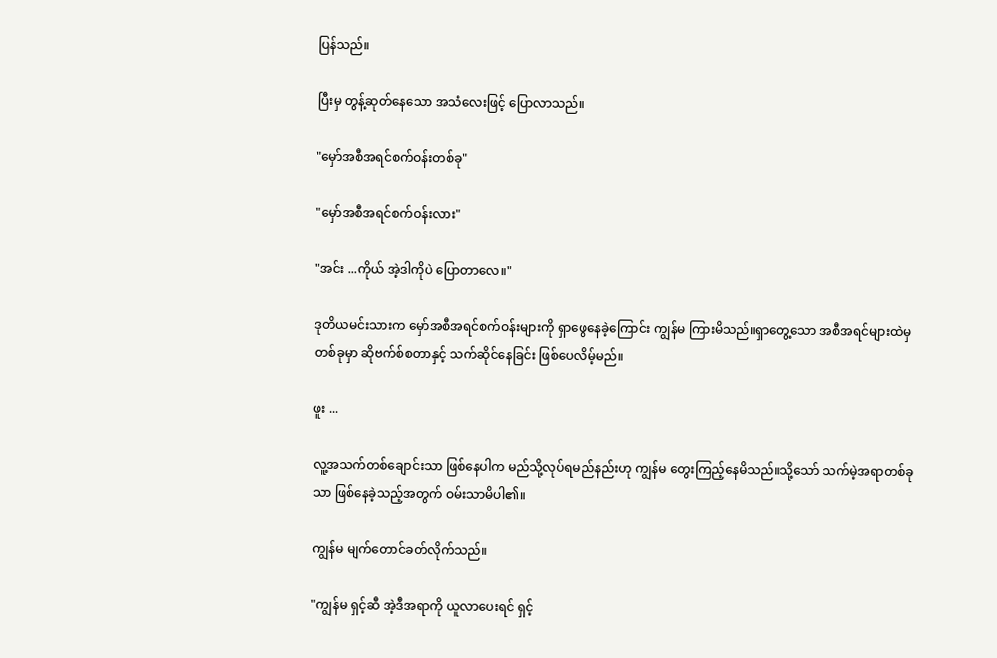ပြန်သည်။

ပြီးမှ တွန့်ဆုတ်နေသော အသံလေးဖြင့် ပြောလာသည်။

"မှော်အစီအရင်စက်ဝန်းတစ်ခု"

"မှော်အစီအရင်စက်ဝန်းလား"

"အင်း ...ကိုယ် အဲ့ဒါကိုပဲ ပြောတာလေ။"

ဒုတိယမင်းသားက မှော်အစီအရင်စက်ဝန်းများကို ရှာဖွေနေခဲ့ကြောင်း ကျွန်မ ကြားမိသည်။ရှာတွေ့သော အစီအရင်များထဲမှ တစ်ခုမှာ ဆိုဗက်စ်စတာနှင့် သက်ဆိုင်နေခြင်း ဖြစ်ပေလိမ့်မည်။

ဖူး ...

လူ့အသက်တစ်ချောင်းသာ ဖြစ်နေပါက မည်သို့လုပ်ရမည်နည်းဟု ကျွန်မ တွေးကြည့်နေမိသည်။သို့သော် သက်မဲ့အရာတစ်ခုသာ ဖြစ်နေခဲ့သည့်အတွက် ဝမ်းသာမိပါ၏။

ကျွန်မ မျက်တောင်ခတ်လိုက်သည်။

"ကျွန်မ ရှင့်ဆီ အဲ့ဒီအရာကို ယူလာပေးရင် ရှင့်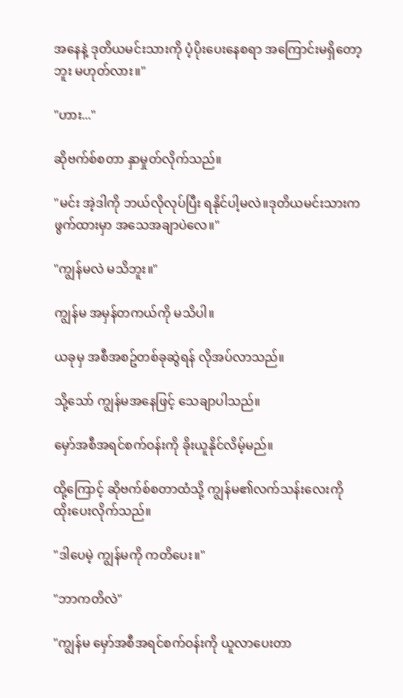အနေနဲ့ ဒုတိယမင်းသားကို ပံ့ပိုးပေးနေစရာ အကြောင်းမရှိတော့ဘူး မဟုတ်လား။"

"ဟား..."

ဆိုဗက်စ်စတာ နှာမှုတ်လိုက်သည်။

"မင်း အဲ့ဒါကို ဘယ်လိုလုပ်ပြီး ရနိုင်ပါ့မလဲ။ဒုတိယမင်းသားက ဖွက်ထားမှာ အသေအချာပဲလေ။"

"ကျွန်မလဲ မသိဘူး။"

ကျွန်မ အမှန်တကယ်ကို မသိပါ။

ယခုမှ အစီအစဥ်တစ်ခုဆွဲရန် လိုအပ်လာသည်။

သို့သော် ကျွန်မအနေဖြင့် သေချာပါသည်။

မှော်အစီအရင်စက်ဝန်းကို ခိုးယူနိုင်လိမ့်မည်။

ထို့ကြောင့် ဆိုဗက်စ်စတာထံသို့ ကျွန်မ၏လက်သန်းလေးကို ထိုးပေးလိုက်သည်။

"ဒါပေမဲ့ ကျွန်မကို ကတိပေး။"

"ဘာကတိလဲ"

"ကျွန်မ မှော်အစီအရင်စက်ဝန်းကို ယူလာပေးတာ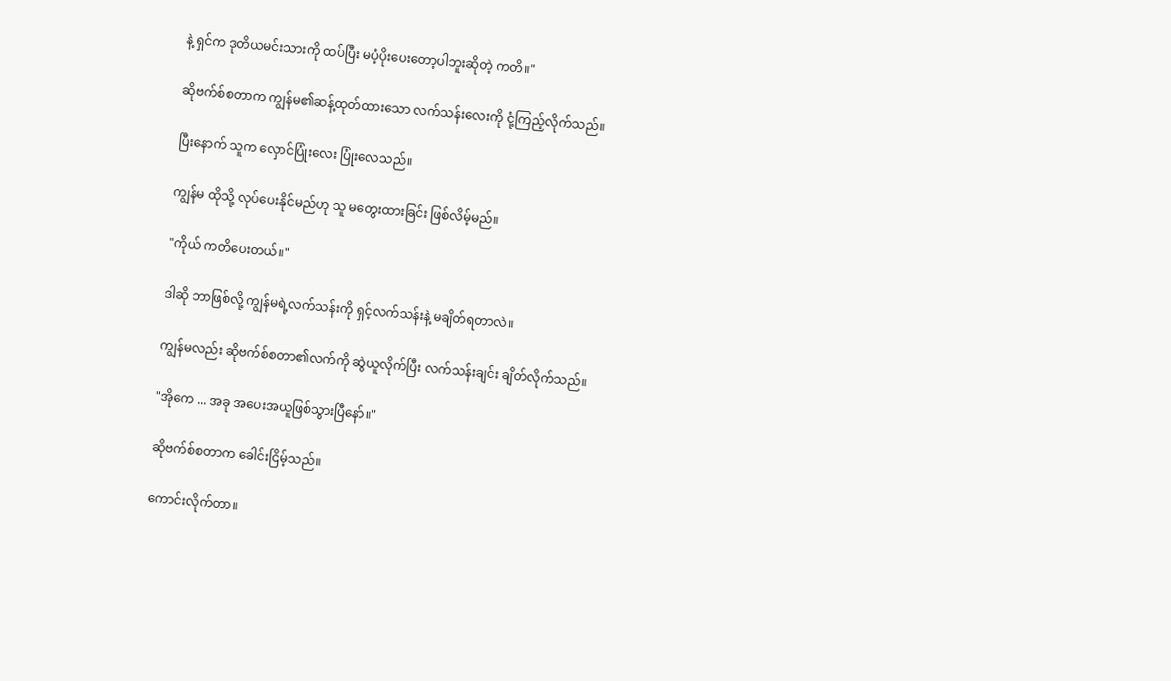နဲ့ ရှင်က ဒုတိယမင်းသားကို ထပ်ပြီး မပံ့ပိုးပေးတော့ပါဘူးဆိုတဲ့ ကတိ။"

ဆိုဗက်စ်စတာက ကျွန်မ၏ဆန့်ထုတ်ထားသော လက်သန်းလေးကို ငုံ့ကြည့်လိုက်သည်။

ပြီးနောက် သူက လှောင်ပြုံးလေး ပြုံးလေသည်။

ကျွန်မ ထိုသို့ လုပ်ပေးနိုင်မည်ဟု သူ မတွေးထားခြင်း ဖြစ်လိမ့်မည်။

"ကိုယ် ကတိပေးတယ်။"

ဒါဆို ဘာဖြစ်လို့ ကျွန်မရဲ့လက်သန်းကို ရှင့်လက်သန်းနဲ့ မချိတ်ရတာလဲ။

ကျွန်မလည်း ဆိုဗက်စ်စတာ၏လက်ကို ဆွဲယူလိုက်ပြီး လက်သန်းချင်း ချိတ်လိုက်သည်။

"အိုကေ ... အခု အပေးအယူဖြစ်သွားပြီနော်။"

ဆိုဗက်စ်စတာက ခေါင်းငြိမ့်သည်။

ကောင်းလိုက်တာ။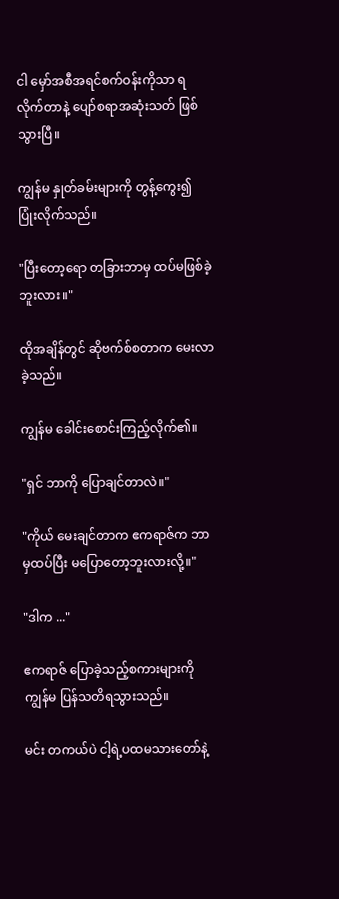ငါ မှော်အစီအရင်စက်ဝန်းကိုသာ ရလိုက်တာနဲ့ ပျော်စရာအဆုံးသတ် ဖြစ်သွားပြီ။

ကျွန်မ နှုတ်ခမ်းများကို တွန့်ကွေး၍ ပြုံးလိုက်သည်။

"ပြီးတော့ရော တခြားဘာမှ ထပ်မဖြစ်ခဲ့ဘူးလား။"

ထိုအချိန်တွင် ဆိုဗက်စ်စတာက မေးလာခဲ့သည်။

ကျွန်မ ခေါင်းစောင်းကြည့်လိုက်၏။

"ရှင် ဘာကို ပြောချင်တာလဲ။"

"ကိုယ် မေးချင်တာက ဧကရာဇ်က ဘာမှထပ်ပြီး မပြောတော့ဘူးလားလို့။"

"ဒါက ..."

ဧကရာဇ် ပြောခဲ့သည့်စကားများကို ကျွန်မ ပြန်သတိရသွားသည်။

မင်း တကယ်ပဲ ငါ့ရဲ့ပထမသားတော်နဲ့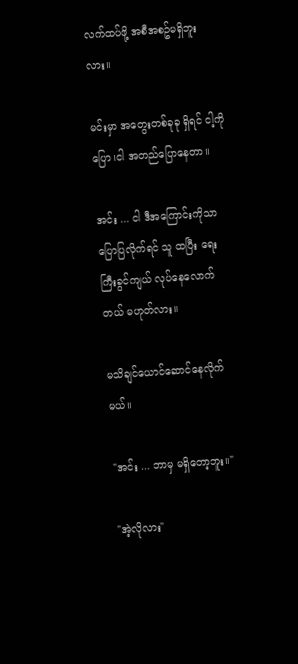လက်ထပ်ဖို့ အစီအစဥ်မရှိဘူးလား။

မင်းမှာ အတွေးတစ်ခုခု ရှိရင် ငါ့ကိုပြော၊ငါ အတည်ပြောနေတာ။

အင်း ... ငါ ဒီအကြောင်းကိုသာ ပြောပြလိုက်ရင် သူ ထပြီး ရေးကြီးခွင်ကျယ် လုပ်နေလောက်တယ် မဟုတ်လား။

မသိချင်ယောင်ဆောင်နေလိုက်မယ်။

"အင်း ... ဘာမှ မရှိတော့ဘူး။"

"အဲ့လိုလား"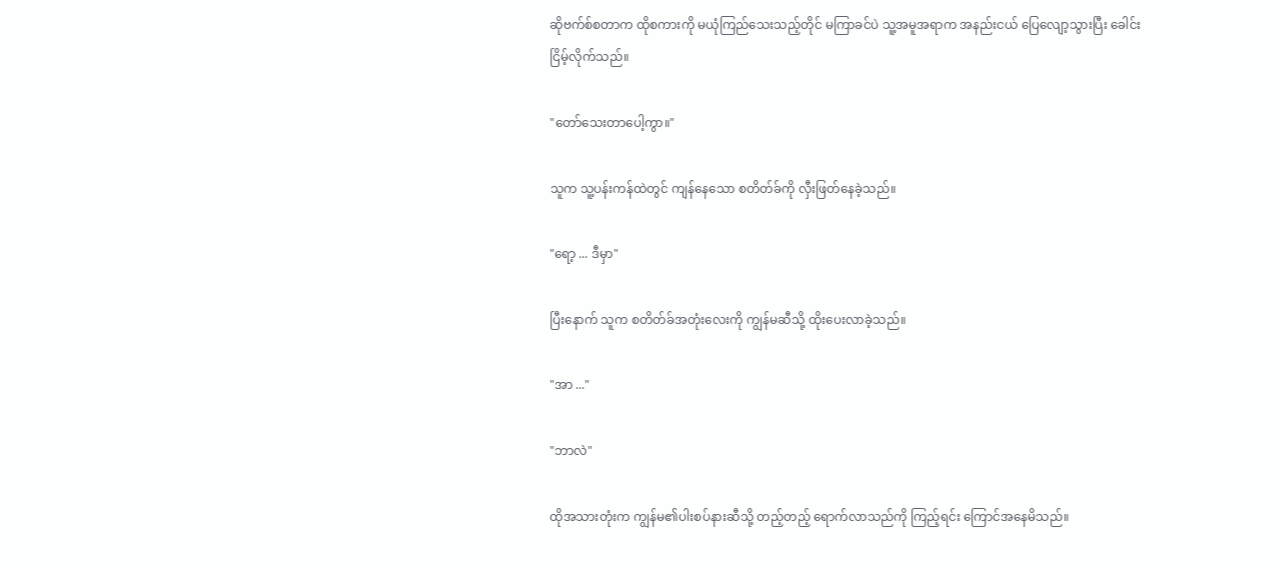ဆိုဗက်စ်စတာက ထိုစကားကို မယုံကြည်သေးသည့်တိုင် မကြာခင်ပဲ သူ့အမူအရာက အနည်းငယ် ပြေလျော့သွားပြီး ခေါင်းငြိမ့်လိုက်သည်။

"တော်သေးတာပေါ့ကွာ။"

သူက သူ့ပန်းကန်ထဲတွင် ကျန်နေသော စတိတ်ခ်ကို လှီးဖြတ်နေခဲ့သည်။

"ရော့ ... ဒီမှာ"

ပြီးနောက် သူက စတိတ်ခ်အတုံးလေးကို ကျွန်မဆီသို့ ထိုးပေးလာခဲ့သည်။

"အာ ..."

"ဘာလဲ"

ထိုအသားတုံးက ကျွန်မ၏ပါးစပ်နားဆီသို့ တည့်တည့် ရောက်လာသည်ကို ကြည့်ရင်း ကြောင်အနေမိသည်။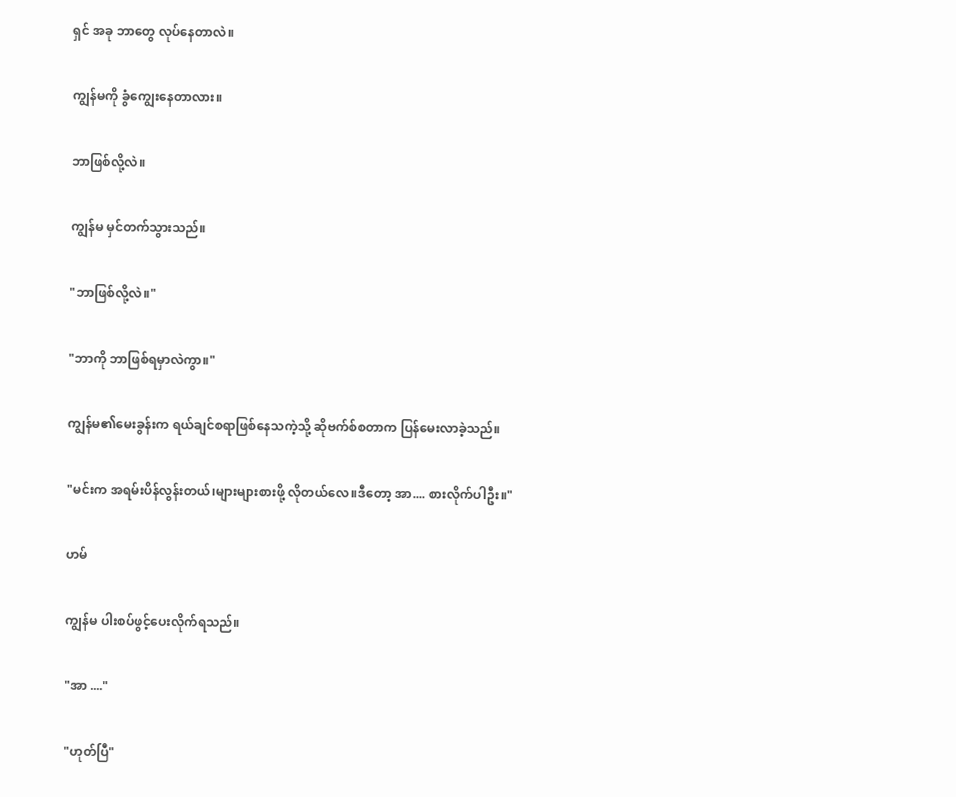ရှင် အခု ဘာတွေ လုပ်နေတာလဲ။

ကျွန်မကို ခွံကျွေးနေတာလား။

ဘာဖြစ်လို့လဲ။

ကျွန်မ မှင်တက်သွားသည်။

"ဘာဖြစ်လို့လဲ။"

"ဘာကို ဘာဖြစ်ရမှာလဲကွာ။"

ကျွန်မ၏မေးခွန်းက ရယ်ချင်စရာဖြစ်နေသကဲ့သို့ ဆိုဗက်စ်စတာက ပြန်မေးလာခဲ့သည်။

"မင်းက အရမ်းပိန်လွန်းတယ်၊များများစားဖို့ လိုတယ်လေ။ဒီတော့ အာ.... စားလိုက်ပါဦး။"

ဟမ်

ကျွန်မ ပါးစပ်ဖွင့်ပေးလိုက်ရသည်။

"အာ ...."

"ဟုတ်ပြီ"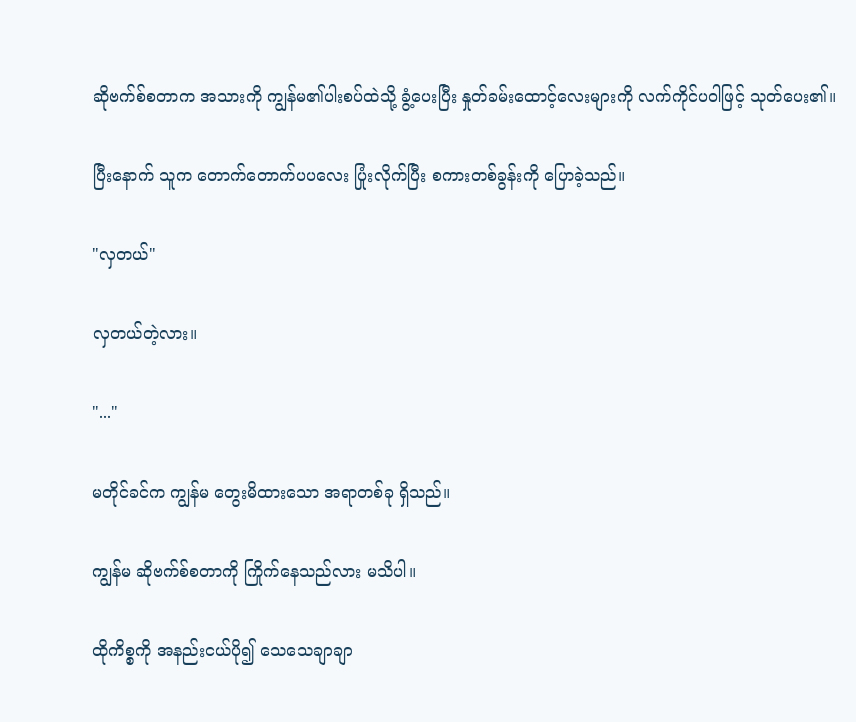ဆိုဗက်စ်စတာက အသားကို ကျွန်မ၏ပါးစပ်ထဲသို့ ခွံ့ပေးပြီး နှုတ်ခမ်းထောင့်လေးများကို လက်ကိုင်ပဝါဖြင့် သုတ်ပေး၏။

ပြီးနောက် သူက တောက်တောက်ပပလေး ပြုံးလိုက်ပြီး စကားတစ်ခွန်းကို ပြောခဲ့သည်။

"လှတယ်"

လှတယ်တဲ့လား။

"..."

မတိုင်ခင်က ကျွန်မ တွေးမိထားသော အရာတစ်ခု ရှိသည်။

ကျွန်မ ဆိုဗက်စ်စတာကို ကြိုက်နေသည်လား မသိပါ။

ထိုကိစ္စကို အနည်းငယ်ပို၍ သေသေချာချာ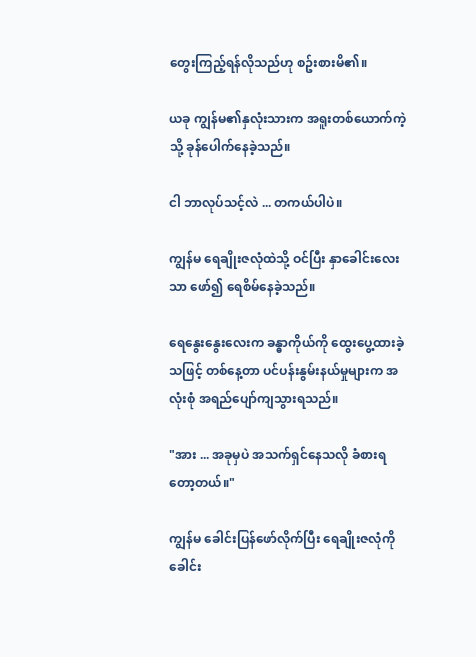တွေးကြည့်ရန်လိုသည်ဟု စဥ်းစားမိ၏။

ယခု ကျွန်မ၏နှလုံးသားက အရူးတစ်ယောက်ကဲ့သို့ ခုန်ပေါက်နေခဲ့သည်။

ငါ ဘာလုပ်သင့်လဲ ... တကယ်ပါပဲ။

ကျွန်မ ရေချိုးဇလုံထဲသို့ ဝင်ပြီး နှာခေါင်းလေးသာ ဖော်၍ ရေစိမ်နေခဲ့သည်။

ရေနွေးနွေးလေးက ခန္ဓာကိုယ်ကို ထွေးပွေ့ထားခဲ့သဖြင့် တစ်နေ့တာ ပင်ပန်းနွမ်းနယ်မှုများက အလုံးစုံ အရည်ပျော်ကျသွားရသည်။

"အား ... အခုမှပဲ အသက်ရှင်နေသလို ခံစားရတော့တယ်။"

ကျွန်မ ခေါင်းပြန်ဖော်လိုက်ပြီး ရေချိုးဇလုံကို ခေါင်း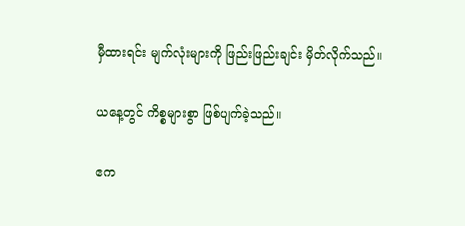မှီထားရင်း မျက်လုံးများကို ဖြည်းဖြည်းချင်း မှိတ်လိုက်သည်။

ယနေ့တွင် ကိစ္စများစွာ ဖြစ်ပျက်ခဲ့သည်။

ဧက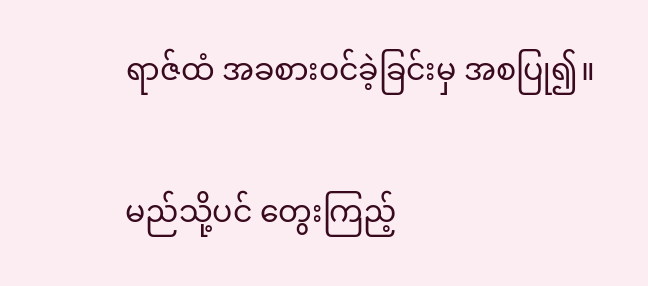ရာဇ်ထံ အခစားဝင်ခဲ့ခြင်းမှ အစပြု၍။

မည်သို့ပင် တွေးကြည့်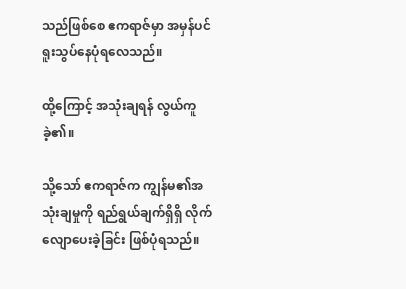သည်ဖြစ်စေ ဧကရာဇ်မှာ အမှန်ပင် ရူးသွပ်နေပုံရလေသည်။

ထို့ကြောင့် အသုံးချရန် လွယ်ကူခဲ့၏။

သို့သော် ဧကရာဇ်က ကျွန်မ၏အသုံးချမှုကို ရည်ရွယ်ချက်ရှိရှိ လိုက်လျောပေးခဲ့ခြင်း ဖြစ်ပုံရသည်။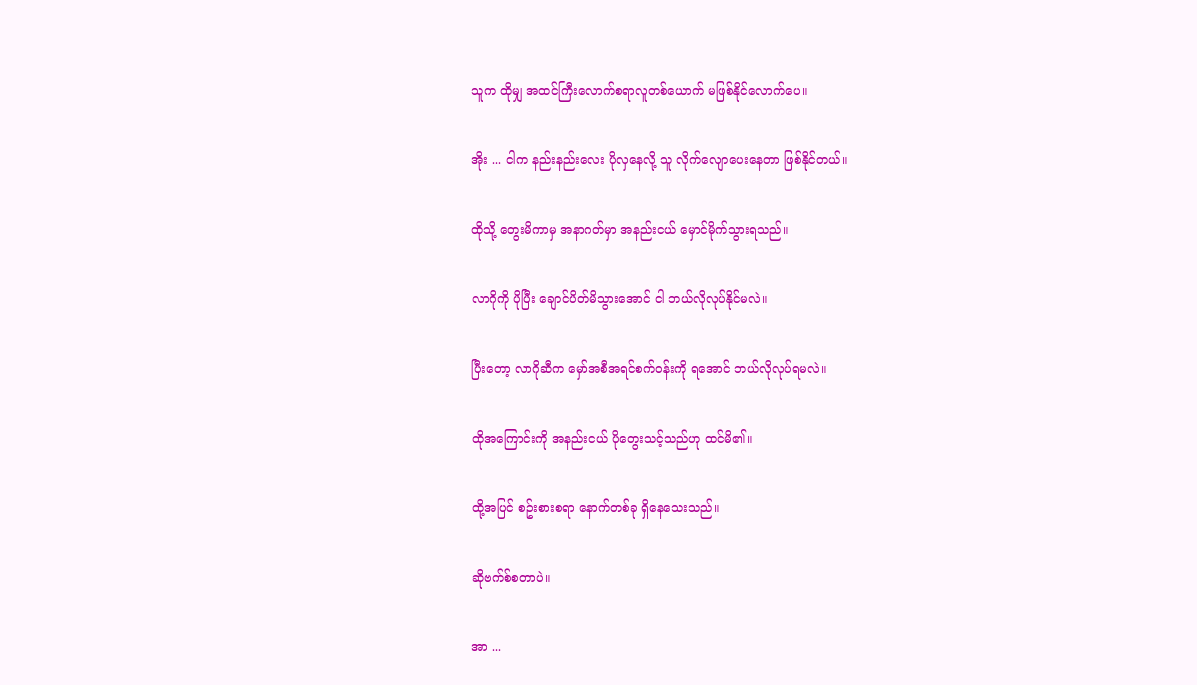သူက ထိုမျှ အထင်ကြီးလောက်စရာလူတစ်ယောက် မဖြစ်နိုင်လောက်ပေ။

အိုး ... ငါက နည်းနည်းလေး ပိုလှနေလို့ သူ လိုက်လျောပေးနေတာ ဖြစ်နိုင်တယ်။

ထိုသို့ တွေးမိကာမှ အနာဂတ်မှာ အနည်းငယ် မှောင်မိုက်သွားရသည်။

လာဂိုကို ပိုပြီး ချောင်ပိတ်မိသွားအောင် ငါ ဘယ်လိုလုပ်နိုင်မလဲ။

ပြီးတော့ လာဂိုဆီက မှော်အစီအရင်စက်ဝန်းကို ရအောင် ဘယ်လိုလုပ်ရမလဲ။

ထိုအကြောင်းကို အနည်းငယ် ပိုတွေးသင့်သည်ဟု ထင်မိ၏။

ထို့အပြင် စဥ်းစားစရာ နောက်တစ်ခု ရှိနေသေးသည်။

ဆိုဗက်စ်စတာပဲ။

အာ ...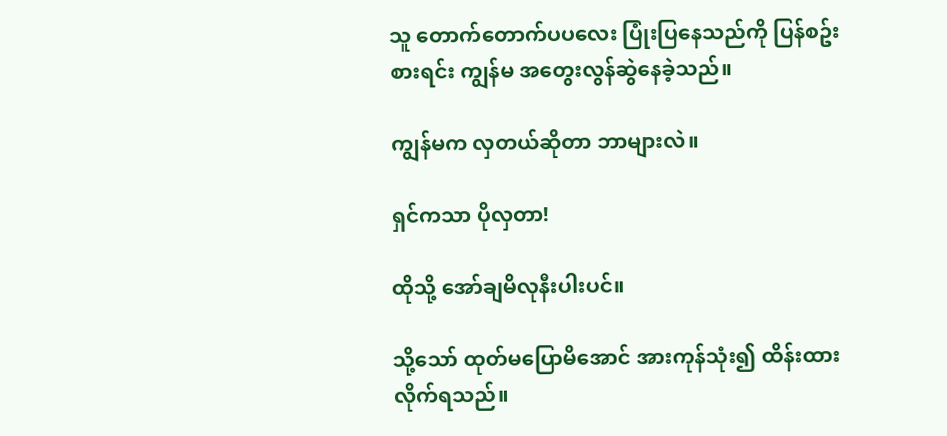သူ တောက်တောက်ပပလေး ပြုံးပြနေသည်ကို ပြန်စဥ်းစားရင်း ကျွန်မ အတွေးလွန်ဆွဲနေခဲ့သည်။

ကျွန်မက လှတယ်ဆိုတာ ဘာများလဲ။

ရှင်ကသာ ပိုလှတာ!

ထိုသို့ အော်ချမိလုနီးပါးပင်။

သို့သော် ထုတ်မပြောမိအောင် အားကုန်သုံး၍ ထိန်းထားလိုက်ရသည်။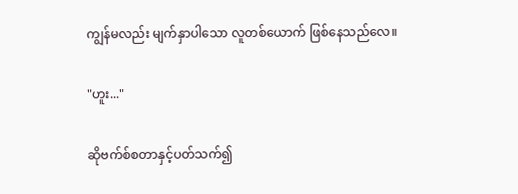ကျွန်မလည်း မျက်နှာပါသော လူတစ်ယောက် ဖြစ်နေသည်လေ။

"ဟူး..."

ဆိုဗက်စ်စတာနှင့်ပတ်သက်၍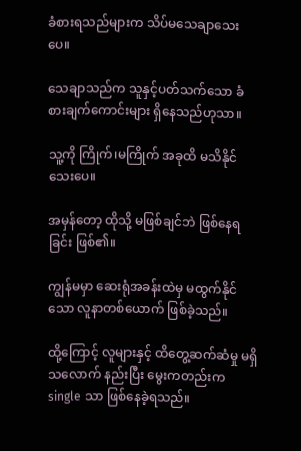ခံစားရသည်များက သိပ်မသေချာသေးပေ။

သေချာသည်က သူနှင့်ပတ်သက်သော ခံစားချက်ကောင်းများ ရှိနေသည်ဟုသာ။

သူ့ကို ကြိုက်၊မကြိုက် အခုထိ မသိနိုင်သေးပေ။

အမှန်တော့ ထိုသို့ မဖြစ်ချင်ဘဲ ဖြစ်နေရခြင်း ဖြစ်၏။

ကျွန်မမှာ ဆေးရုံအခန်းထဲမှ မထွက်နိုင်သော လူနာတစ်ယောက် ဖြစ်ခဲ့သည်။

ထို့ကြောင့် လူများနှင့် ထိတွေ့ဆက်ဆံမှု မရှိသလောက် နည်းပြီး မွေးကတည်းက single သာ ဖြစ်နေခဲ့ရသည်။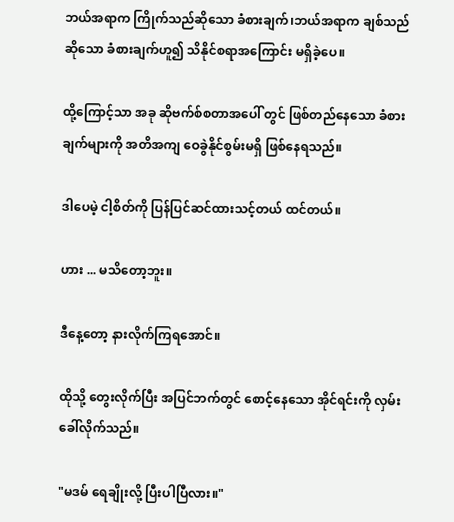ဘယ်အရာက ကြိုက်သည်ဆိုသော ခံစားချက်၊ဘယ်အရာက ချစ်သည်ဆိုသော ခံစားချက်ဟူ၍ သိနိုင်စရာအကြောင်း မရှိခဲ့ပေ။

ထို့ကြောင့်သာ အခု ဆိုဗက်စ်စတာအပေါ် တွင် ဖြစ်တည်နေသော ခံစားချက်များကို အတိအကျ ဝေခွဲနိုင်စွမ်းမရှိ ဖြစ်နေရသည်။

ဒါပေမဲ့ ငါ့စိတ်ကို ပြန်ပြင်ဆင်ထားသင့်တယ် ထင်တယ်။

ဟား ... မသိတော့ဘူး။

ဒီနေ့တော့ နားလိုက်ကြရအောင်။

ထိုသို့ တွေးလိုက်ပြီး အပြင်ဘက်တွင် စောင့်နေသော အိုင်ရင်းကို လှမ်းခေါ်လိုက်သည်။

"မဒမ် ရေချိုးလို့ ပြီးပါပြီလား။"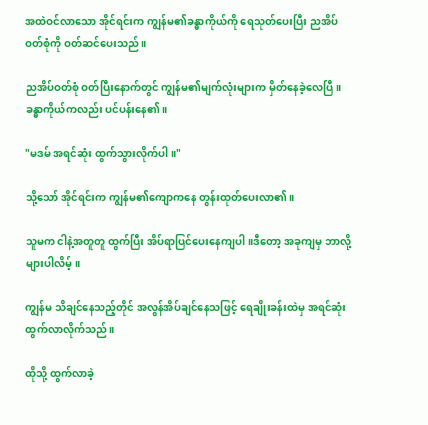အထဲဝင်လာသော အိုင်ရင်းက ကျွန်မ၏ခန္ဓာကိုယ်ကို ရေသုတ်ပေးပြီး ညအိပ်ဝတ်စုံကို ဝတ်ဆင်ပေးသည်။

ညအိပ်ဝတ်စုံ ဝတ်ပြီးနောက်တွင် ကျွန်မ၏မျက်လုံးများက မှိတ်နေခဲ့လေပြီ။ခန္ဓာကိုယ်ကလည်း ပင်ပန်းနေ၏။

"မဒမ် အရင်ဆုံး ထွက်သွားလိုက်ပါ။"

သို့သော် အိုင်ရင်းက ကျွန်မ၏ကျောကနေ တွန်းထုတ်ပေးလာ၏။

သူမက ငါနဲ့အတူတူ ထွက်ပြီး အိပ်ရာပြင်ပေးနေကျပါ။ဒီတော့ အခုကျမှ ဘာလို့များပါလိမ့်။

ကျွန်မ သိချင်နေသည့်တိုင် အလွန်အိပ်ချင်နေသဖြင့် ရေချိုးခန်းထဲမှ အရင်ဆုံး ထွက်လာလိုက်သည်။

ထိုသို့ ထွက်လာခဲ့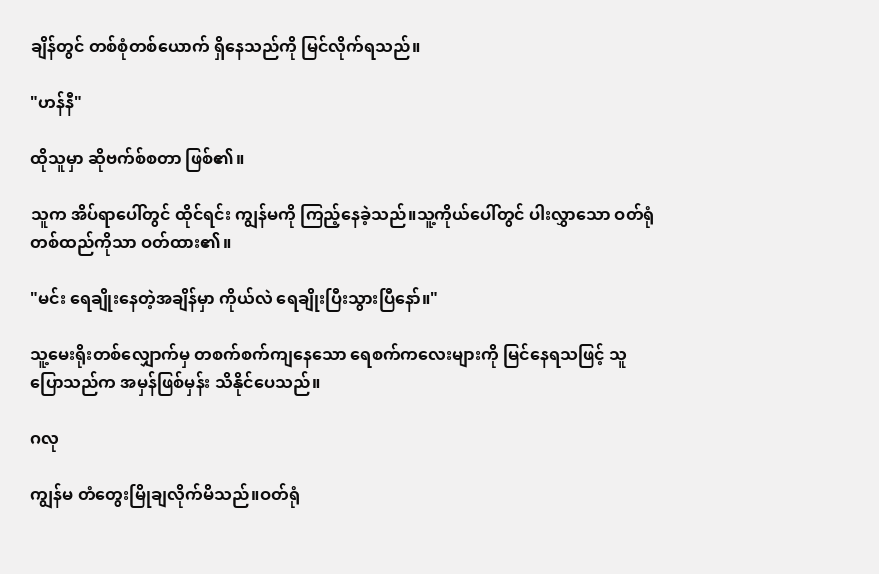ချိန်တွင် တစ်စုံတစ်ယောက် ရှိနေသည်ကို မြင်လိုက်ရသည်။

"ဟန်နီ"

ထိုသူမှာ ဆိုဗက်စ်စတာ ဖြစ်၏။

သူက အိပ်ရာပေါ်တွင် ထိုင်ရင်း ကျွန်မကို ကြည့်နေခဲ့သည်။သူ့ကိုယ်ပေါ်တွင် ပါးလွှာသော ဝတ်ရုံတစ်ထည်ကိုသာ ဝတ်ထား၏။

"မင်း ရေချိုးနေတဲ့အချိန်မှာ ကိုယ်လဲ ရေချိုးပြီးသွားပြီနော်။"

သူ့မေးရိုးတစ်လျှောက်မှ တစက်စက်ကျနေသော ရေစက်ကလေးများကို မြင်နေရသဖြင့် သူ ပြောသည်က အမှန်ဖြစ်မှန်း သိနိုင်ပေသည်။

ဂလု

ကျွန်မ တံတွေးမြိုချလိုက်မိသည်။ဝတ်ရုံ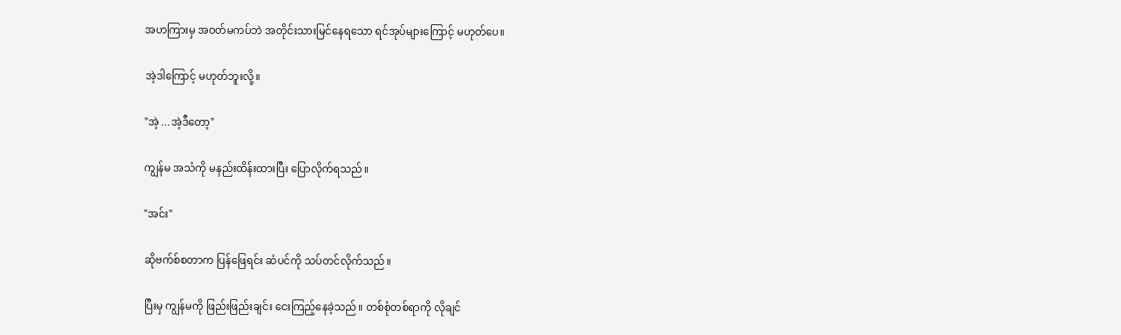အဟကြားမှ အဝတ်မကပ်ဘဲ အတိုင်းသားမြင်နေရသော ရင်အုပ်များကြောင့် မဟုတ်ပေ။

အဲ့ဒါကြောင့် မဟုတ်ဘူးလို့။

"အဲ့ ...အဲ့ဒီတော့"

ကျွန်မ အသံကို မနည်းထိန်းထားပြီး ပြောလိုက်ရသည်။

"အင်း"

ဆိုဗက်စ်စတာက ပြန်ဖြေရင်း ဆံပင်ကို သပ်တင်လိုက်သည်။

ပြီးမှ ကျွန်မကို ဖြည်းဖြည်းချင်း ငေးကြည့်နေခဲ့သည်။ တစ်စုံတစ်ရာကို လိုချင်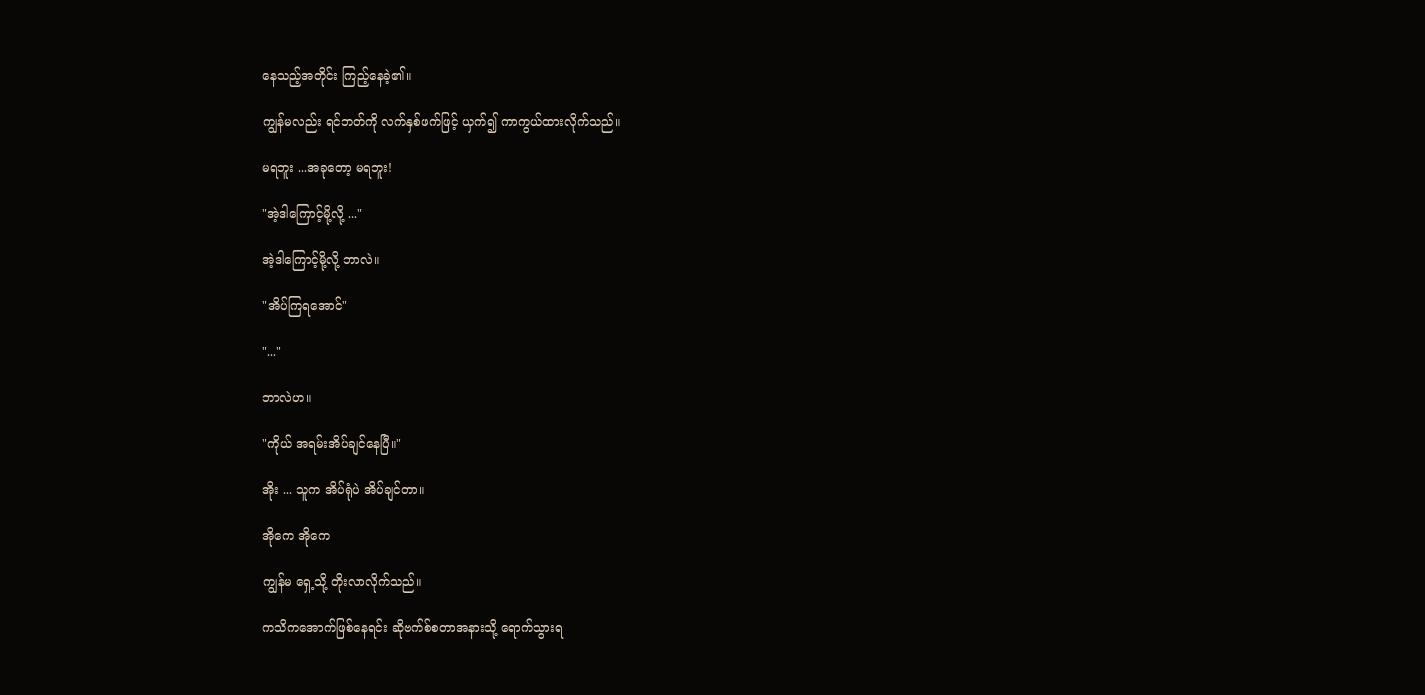နေသည့်အတိုင်း ကြည့်နေခဲ့၏။

ကျွန်မလည်း ရင်ဘတ်ကို လက်နှစ်ဖက်ဖြင့် ယှက်၍ ကာကွယ်ထားလိုက်သည်။

မရဘူး ...အခုတော့ မရဘူး!

"အဲ့ဒါကြောင့်မို့လို့ ..."

အဲ့ဒါကြောင့်မို့လို့ ဘာလဲ။

"အိပ်ကြရအောင်"

"..."

ဘာလဲဟ။

"ကိုယ် အရမ်းအိပ်ချင်နေပြီ။"

အိုး ... သူက အိပ်ရုံပဲ အိပ်ချင်တာ။

အိုကေ အိုကေ

ကျွန်မ ရှေ့သို့ တိုးလာလိုက်သည်။

ကသိကအောက်ဖြစ်နေရင်း ဆိုဗက်စ်စတာအနားသို့ ရောက်သွားရ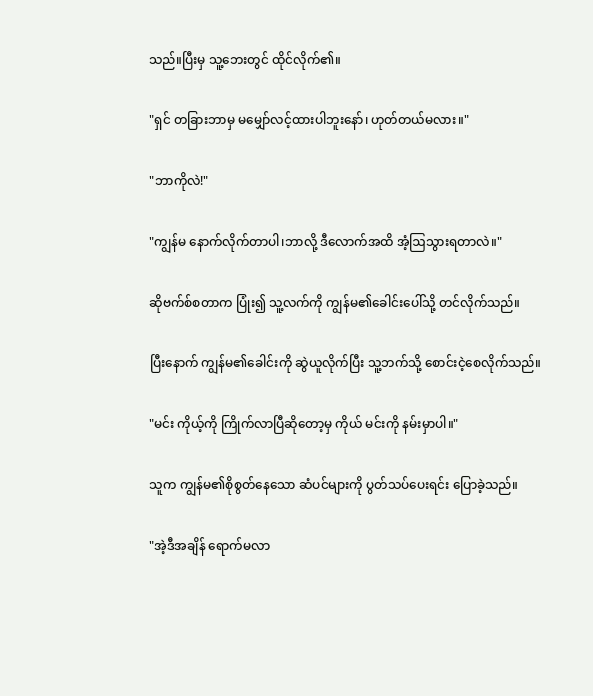သည်။ပြီးမှ သူ့ဘေးတွင် ထိုင်လိုက်၏။

"ရှင် တခြားဘာမှ မမျှော်လင့်ထားပါဘူးနော်၊ ဟုတ်တယ်မလား။"

"ဘာကိုလဲ!"

"ကျွန်မ နောက်လိုက်တာပါ၊ဘာလို့ ဒီလောက်အထိ အံ့ဩသွားရတာလဲ။"

ဆိုဗက်စ်စတာက ပြုံး၍ သူ့လက်ကို ကျွန်မ၏ခေါင်းပေါ်သို့ တင်လိုက်သည်။

ပြီးနောက် ကျွန်မ၏ခေါင်းကို ဆွဲယူလိုက်ပြီး သူ့ဘက်သို့ စောင်းငဲ့စေလိုက်သည်။

"မင်း ကိုယ့်ကို ကြိုက်လာပြီဆိုတော့မှ ကိုယ် မင်းကို နမ်းမှာပါ။"

သူက ကျွန်မ၏စိုစွတ်နေသော ဆံပင်များကို ပွတ်သပ်ပေးရင်း ပြောခဲ့သည်။

"အဲ့ဒီအချိန် ရောက်မလာ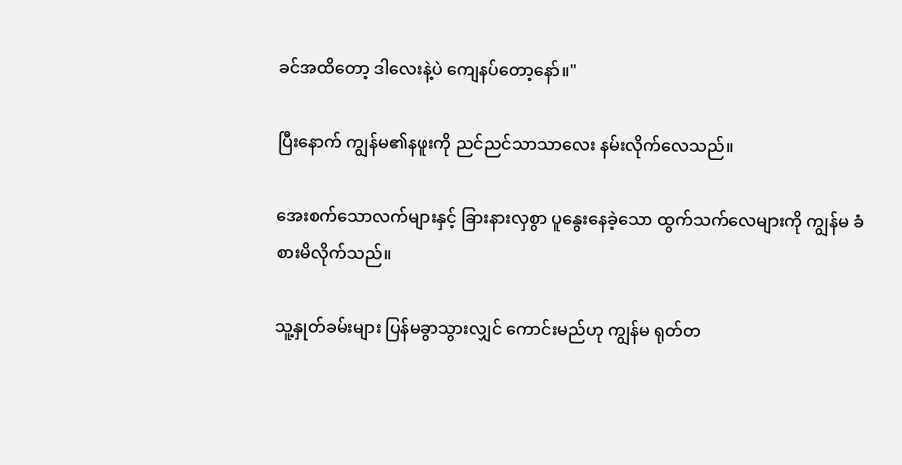ခင်အထိတော့ ဒါလေးနဲ့ပဲ ကျေနပ်တော့နော်။"

ပြီးနောက် ကျွန်မ၏နဖူးကို ညင်ညင်သာသာလေး နမ်းလိုက်လေသည်။

အေးစက်သောလက်များနှင့် ခြားနားလှစွာ ပူနွေးနေခဲ့သော ထွက်သက်လေများကို ကျွန်မ ခံစားမိလိုက်သည်။

သူ့နှုတ်ခမ်းများ ပြန်မခွာသွားလျှင် ကောင်းမည်ဟု ကျွန်မ ရုတ်တ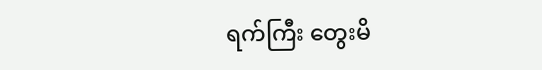ရက်ကြီး တွေးမိ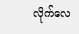လိုက်လေ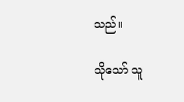သည်။

သိုသော် သူ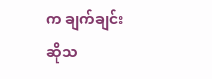က ချက်ချင်းဆိုသ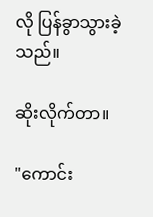လို ပြန်ခွာသွားခဲ့သည်။

ဆိုးလိုက်တာ။

"ကောင်း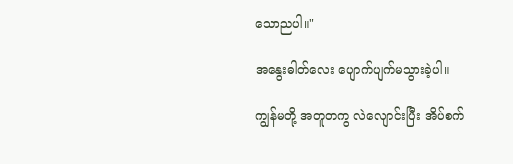သောညပါ။"

အနွေးဓါတ်လေး ပျောက်ပျက်မသွားခဲ့ပါ။

ကျွန်မတို့ အတူတကွ လဲလျောင်းပြီး အိပ်စက်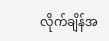လိုက်ချိန်အ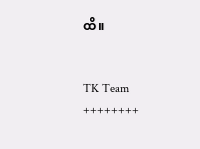ထိ။


TK Team
++++++++